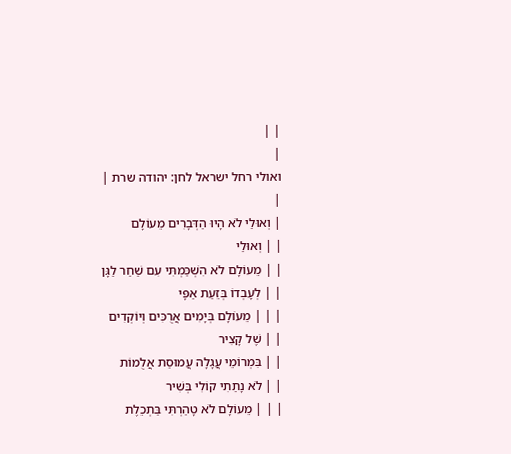| |
|
ואולי רחל ישראל לחן: יהודה שרת |
|
| וְאוּלַי לֹא הָיוּ הַדְּבָרִים מֵעוֹלָם
| | וְאוּלַי
| | מֵעוֹלָם לֹא הִשְׁכַּמְתִּי עִם שַׁחַר לַגָּן
| | לְעָבְדוֹ בְּזֵעַת אַפָּי
| | | מֵעוֹלָם בְּיָמִים אֲרֻכִּים וְיוֹקְדִים
| | שֶׁל קָצִיר
| | בִּמְרוֹמֵי עֲגָלָה עֲמוּסַת אֲלֻמוֹת
| | לֹא נָתַתִי קוֹלִי בְּשִׁיר
| | | מֵעוֹלָם לֹא טָהַרְתִּי בַּתְכֵלֶת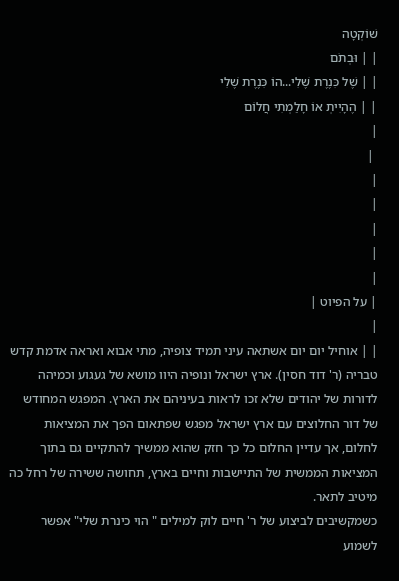שׁוֹקְטָה
| | וּבְתֹם
| | שֶׁל כִּנֶרֶת שֶׁלִי...הוֹ כִּנֶרֶת שֶׁלִי
| | הֶהָיִיתְ אוֹ חָלַמְתִי חֲלוֹם
|
 |
|
|
|
|
|
| על הפיוט |
|
| | אוחיל יום יום אשתאה עיני תמיד צופיה, מתי אבוא ואראה אדמת קדש טבריה (ר' דוד חסין). ארץ ישראל ונופיה היוו מושא של געגוע וכמיהה לדורות של יהודים שלא זכו לראות בעיניהם את הארץ. המפגש המחודש של דור החלוצים עם ארץ ישראל מפגש שפתאום הפך את המציאות לחלום, אך עדיין החלום כל כך חזק שהוא ממשיך להתקיים גם בתוך המציאות הממשית של התיישבות וחיים בארץ, תחושה ששירה של רחל כה מיטיב לתאר.
כשמקשיבים לביצוע של ר' חיים לוק למילים " הוי כינרת שלי" אפשר לשמוע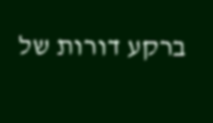ברקע דורות של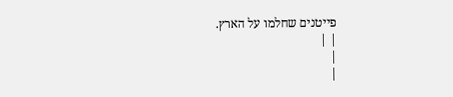פייטנים שחלמו על הארץ.
| |
|
|